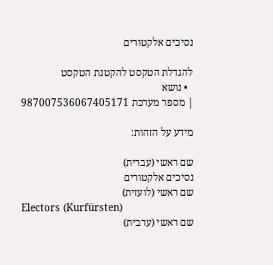נסיכים אלקטורים

להגדלת הטקסט להקטנת הטקסט
  • נושא
| מספר מערכת 987007536067405171

מידע על הזהות:

שם ראשי (עברית)
נסיכים אלקטורים
שם ראשי (לועזית)
Electors (Kurfürsten)
שם ראשי (ערבית)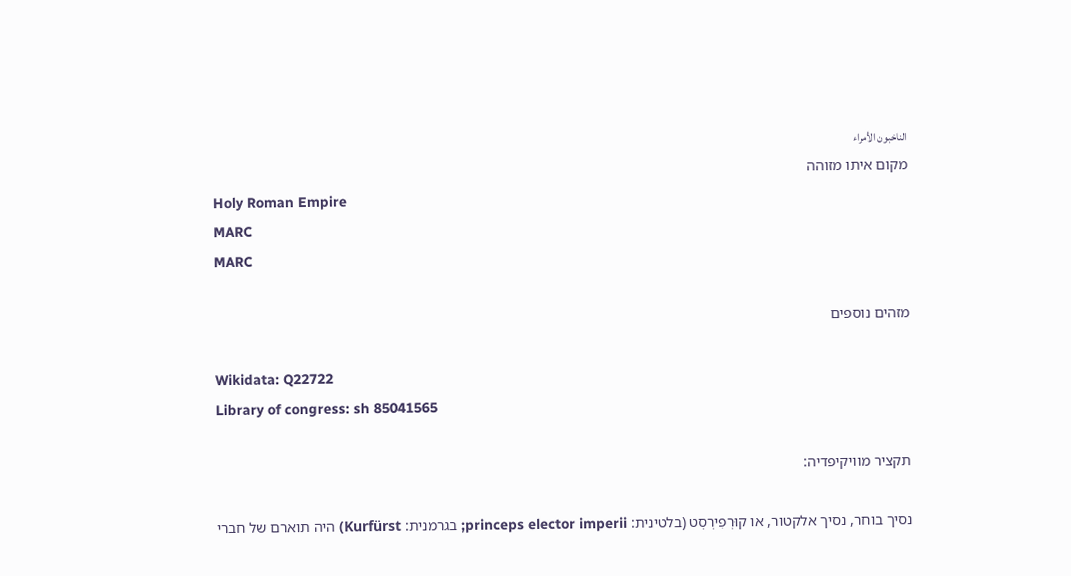الناخبون الأمراء
מקום איתו מזוהה
Holy Roman Empire
MARC
MARC

מזהים נוספים

Wikidata: Q22722
Library of congress: sh 85041565

תקציר מוויקיפדיה:

נסיך בוחר, נסיך אלקטור, או קוּרְפִירְסְט (בלטינית: princeps elector imperii; בגרמנית: Kurfürst) היה תוארם של חברי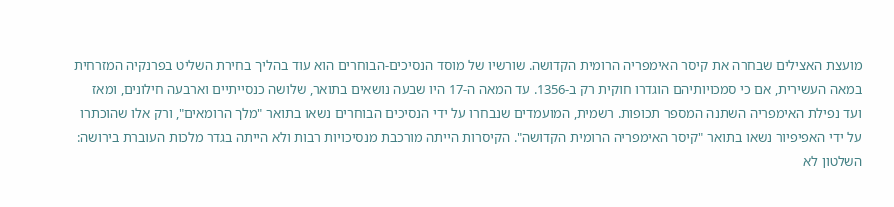מועצת האצילים שבחרה את קיסר האימפריה הרומית הקדושה. שורשיו של מוסד הנסיכים-הבוחרים הוא עוד בהליך בחירת השליט בפרנקיה המזרחית במאה העשירית, אם כי סמכויותיהם הוגדרו חוקית רק ב-1356. עד המאה ה-17 היו שבעה נושאים בתואר, שלושה כנסייתיים וארבעה חילונים, ומאז ועד נפילת האימפריה השתנה המספר תכופות. רשמית, המועמדים שנבחרו על ידי הנסיכים הבוחרים נשאו בתואר "מלך הרומאים", ורק אלו שהוכתרו על ידי האפיפיור נשאו בתואר "קיסר האימפריה הרומית הקדושה". הקיסרות הייתה מורכבת מנסיכויות רבות ולא הייתה בגדר מלכות העוברת בירושה: השלטון לא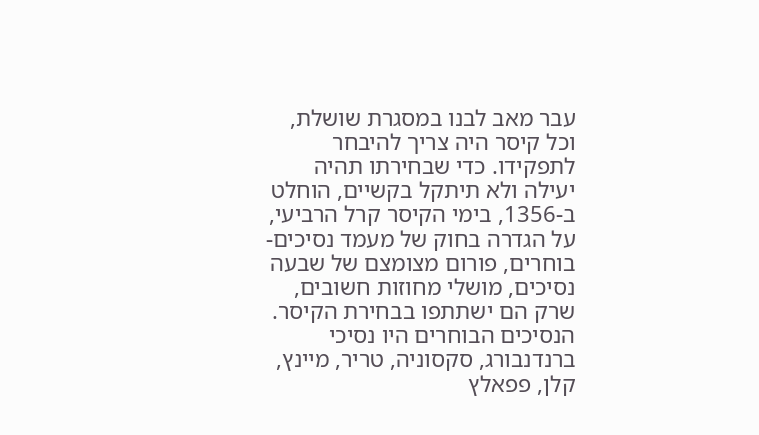עבר מאב לבנו במסגרת שושלת, וכל קיסר היה צריך להיבחר לתפקידו. כדי שבחירתו תהיה יעילה ולא תיתקל בקשיים, הוחלט ב-1356, בימי הקיסר קרל הרביעי, על הגדרה בחוק של מעמד נסיכים-בוחרים, פורום מצומצם של שבעה נסיכים, מושלי מחוזות חשובים, שרק הם ישתתפו בבחירת הקיסר. הנסיכים הבוחרים היו נסיכי ברנדנבורג, סקסוניה, טריר, מיינץ, קלן, פפאלץ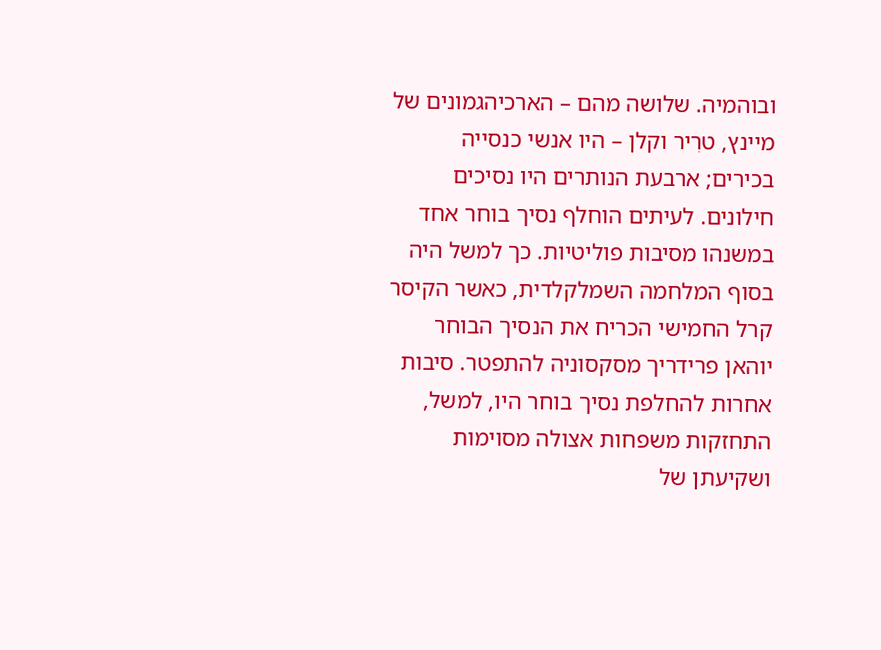ובוהמיה. שלושה מהם – הארכיהגמונים של מיינץ, טרִיר וקלן – היו אנשי כנסייה בכירים; ארבעת הנותרים היו נסיכים חילונים. לעיתים הוחלף נסיך בוחר אחד במשנהו מסיבות פוליטיות. כך למשל היה בסוף המלחמה השמלקלדית, כאשר הקיסר קרל החמישי הכריח את הנסיך הבוחר יוהאן פרידריך מסקסוניה להתפטר. סיבות אחרות להחלפת נסיך בוחר היו, למשל, התחזקות משפחות אצולה מסוימות ושקיעתן של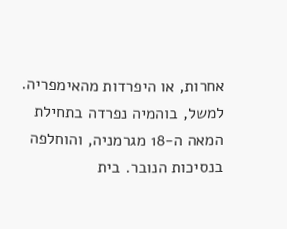אחרות, או היפרדות מהאימפריה. למשל, בוהמיה נפרדה בתחילת המאה ה-18 מגרמניה, והוחלפה בנסיכות הנובר. בית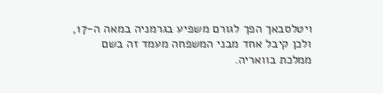ויטלסבאך הפך לגורם משפיע בגרמניה במאה ה-17, ולכן קיבל אחד מבני המשפחה מעמד זה בשם ממלכת בוואריה.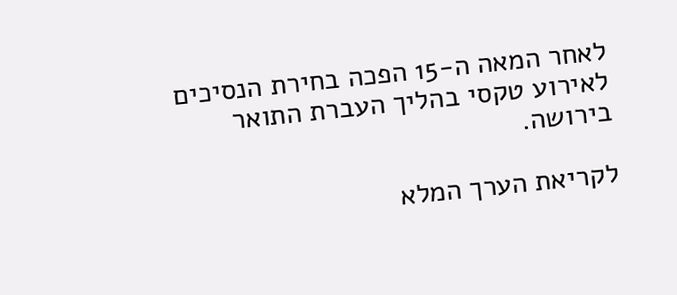לאחר המאה ה-15 הפכה בחירת הנסיכים לאירוע טקסי בהליך העברת התואר בירושה.

לקריאת הערך המלא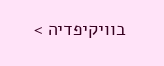בוויקיפדיה >